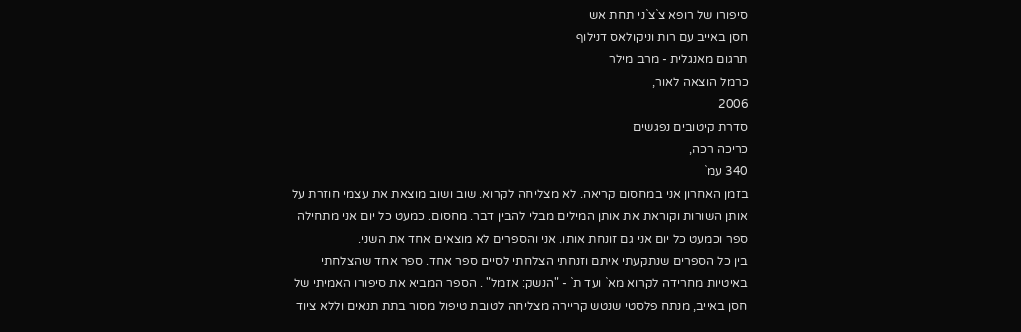סיפורו של רופא צ`צ`ני תחת אש
חסן באייב עם רות וניקולאס דנילוף
תרגום מאנגלית - מרב מילר
כרמל הוצאה לאור,
2006
סדרת קיטובים נפגשים
כריכה רכה,
340 עמ`
בזמן האחרון אני במחסום קריאה. לא מצליחה לקרוא. שוב ושוב מוצאת את עצמי חוזרת על אותן השורות וקוראת את אותן המילים מבלי להבין דבר. מחסום. כמעט כל יום אני מתחילה ספר וכמעט כל יום אני גם זונחת אותו. אני והספרים לא מוצאים אחד את השני.
בין כל הספרים שנתקעתי איתם וזנחתי הצלחתי לסיים ספר אחד. ספר אחד שהצלחתי באיטיות מחרידה לקרוא מא` ועד ת` - "הנשק: אזמל" . הספר המביא את סיפורו האמיתי של חסן באייב, מנתח פלסטי שנטש קריירה מצליחה לטובת טיפול מסור בתת תנאים וללא ציוד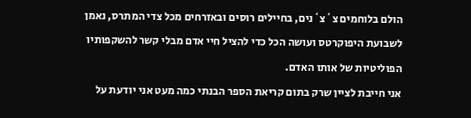הולם בלוחמים צ`צ`נים, בחיילים רוסים ובאזרחים מכל צדי המתרס, נאמן לשבועת היפוקרטס ועושה הכל כדי להציל חיי אדם מבלי קשר להשקפותיו הפוליטיות של אותו האדם.
אני חייבת לציין שרק בתום קריאת הספר הבנתי כמה מעט אני יודעת על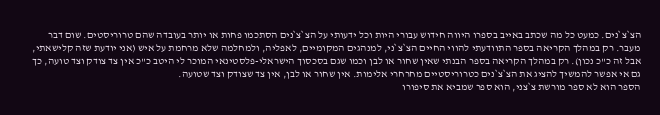הצ`צ`נים. כמעט כל מה שכתב באייב בספרו היווה חידוש עבורי היות וכל ידעותי על הצ`צ`נים הסתכמו פחות או יותר בעובדה שהם טרוריסטים. שום דבר מעבר. רק במהלך הקריאה בספר התוודעתי להווי החיים הצ`צ`ני, למנהגים המקומיים, לאפליה, ולמחלמה שלא מרחמת על איש (אני יודעת שזה קלישאתי, אבל זה כ"כ נכון). רק במהלך הקריאה בספר הבנתי שאין שחור או לבן וכמו שגם בסכסוך הישראלי-פלסטינאי המוכר לי היטב כ"כ אין צד צודק וצד טועה, כך גם אי אפשר להמשיך להציג את הצ`צ`נים כטרוריסטיים מחרחרי אלימות. אין שחור או לבן, אין צד שצודק וצד שטועה.
הספר הוא לא ספר מורשת צ`צני, הוא ספר שמביא את סיפורו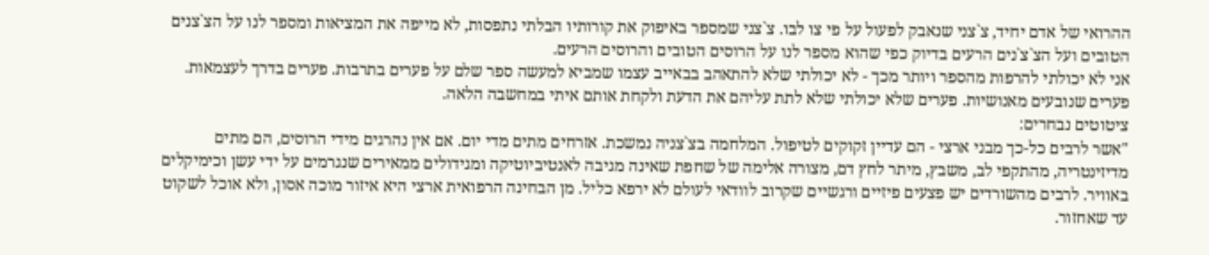ההרואי של אדם יחיד, צ`צני שנאבק לפעול על פי צו לבו. צ`צני שמספר באיפוק את קורותיו הבלתי נתפסות, לא מייפה את המציאות ומספר לנו על הצ`צנים הטובים ועל הצ`צ`נים הרעים בדיוק כפי שהוא מספר לנו על הרוסים הטובים והרוסים הרעים.
אני לא יכולתי להרפות מהספר ויותר מכך - לא יכולתי שלא להתאהב בבאייב עצמו שמביא למעשה ספר שלם על פערים בתרבות. פערים בדרך לעצמאות. פערים שנובעים מאנושיות. פערים שלא יכולתי שלא לתת עליהם את הדעת ולקחת אותם איתי במחשבה הלאה.
ציטוטים נבחרים:
"אשר לרבים כל-כך מבני ארצי - הם עדיין זקוקים לטיפול. המלחמה בצ`צניה נמשכת. אזרחים מתים מדי יום. אם אין נהרגים מידי הרוסים, הם מתים מדיזינטריה, מהתקפי לב, משבץ, מיתר לחץ דם, מצורה אלימה של שחפת שאינה מגיבה לאנטיביוטיקה ומגידולים ממאירים שנגרמים על ידי עשן וכימיקלים באוויר. לרבים מהשורדים יש פצעים פיזיים ורגשיים שקרוב לוודאי לעולם לא ירפא כליל. מן הבחינה הרפואית ארצי היא איזור מוכה אסון, ולא אוכל לשקוט עד שאחזור.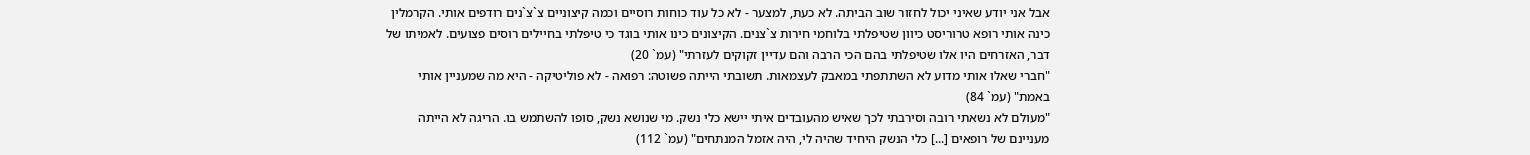אבל אני יודע שאיני יכול לחזור שוב הביתה. לא כעת, למצער - לא כל עוד כוחות רוסיים וכמה קיצוניים צ`צ`נים רודפים אותי. הקרמלין כינה אותי רופא טרוריסט כיוון שטיפלתי בלוחמי חירות צ`צנים. הקיצונים כינו אותי בוגד כי טיפלתי בחיילים רוסים פצועים. לאמיתו של דבר, האזרחים היו אלו שטיפלתי בהם הכי הרבה והם עדיין זקוקים לעזרתי" (עמ` 20)
"חברי שאלו אותי מדוע לא השתתפתי במאבק לעצמאות. תשובתי הייתה פשוטה: רפואה - לא פוליטיקה - היא מה שמעניין אותי באמת" (עמ` 84)
"מעולם לא נשאתי רובה וסירבתי לכך שאיש מהעובדים איתי יישא כלי נשק. מי שנושא נשק, סופו להשתמש בו. הריגה לא הייתה מעניינם של רופאים [...] כלי הנשק היחיד שהיה לי, היה אזמל המנתחים" (עמ` 112)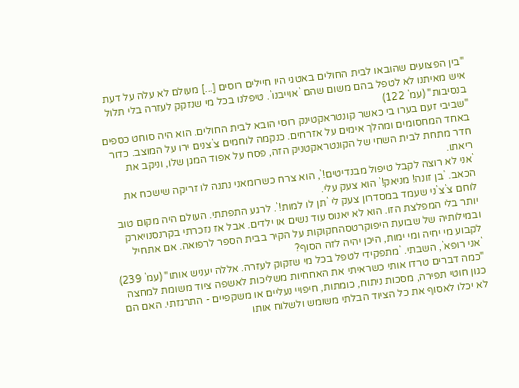"בין הפצועים שהובאו לבית החולים באטגי היו חיילים רוסים [...] מעולם לא עלה על דעת איש מאיתנו לא לטפל בהם משום שהם `אוייבנו`. טיפלנו בכל מי שנזקק לעזרה בלי תלול בנסיבות" (עמ` 122)
"שביבי זעם בערו בי כאשר קונטראקטינק רוסי הובא לבית החולים. הוא היה סוחט כספים באחד המחסומים ומהלך אימים על אזרחים. כנקמה לוחמים צ`צנים ירו על המוצב. כדור חדר מתחת לבית השחי של הקונטראקטניק הזה, פסח על אפוד המגן שלו, וניקב את ריאתו.
`אני לא רוצה לקבל טיפול מבנדיטים!`, הוא צרח כשרומאני נתנה לו זריקה שישכח את הכאב. `בן זונה! מניאק!` הוא צעק עלי.
לוחם צ`צ`ני שעמד במסדרון צעק לי `תן לו למות!`. לרגע התפתתי. העולם היה מקום טוב יותר בלי המפלצת הזו. הוא לא יאנוס עוד נשים או ילדים. אבל אז נזכרתי בקרנסנויארק ובמילותיה של שבועת היפוקרטסהחקוקות על הקיר בבית הספר לרפואה. אם אתחיל לקבוע מי יחיה ומי ימות, היכן יהיה לזה הסוף?
`אני רופא`, השבתי. `מתפקידי לטפל בכל מי שזקוק לעזרה. אללה יעניש אותו" (עמ` 239)
"כמה דברים טרדו אותי כשראיתי את האחחיות משליכות לאשפה ציוד משומת למחצה כגון חוטי תפירה, מסכות ניתוח, כומתות, חיפויי נעליים או משקפיים - התרגזתי. האם הם לא יכלו לאסוף את כל הציוד הבלתי משומש ולשלוח אותו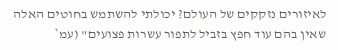לאיזורים נזקקים של העולם? יכולתי להשתמש בחוטים האלה שאין בהם עוד חפץ בזביל לתפור עשרות פצועים" (עמ`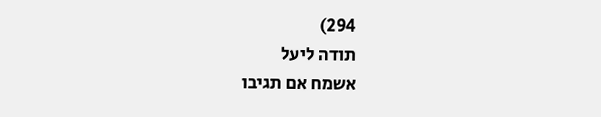294)
תודה ליעל
אשמח אם תגיבו